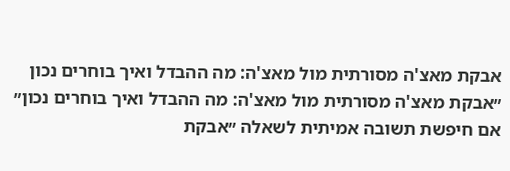אבקת מאצ'ה מסורתית מול מאצ'ה: מה ההבדל ואיך בוחרים נכון
״אבקת מאצ'ה מסורתית מול מאצ'ה: מה ההבדל ואיך בוחרים נכון״
אם חיפשת תשובה אמיתית לשאלה ״אבקת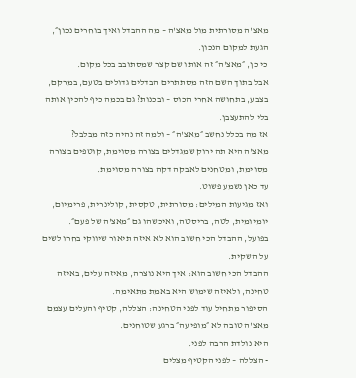מאצ'ה מסורתית מול מאצ'ה – מה ההבדל ואיך בוחרים נכון״, הגעת למקום הנכון.
כי כן, ״מאצ'ה״ זה אותו שם קצר שמסתובב בכל מקום.
אבל בתוך השם הזה מסתתרים הבדלים גדולים בטעם, במרקם, בצבע, בתחושה אחרי הכוס – ובכנות? גם בכמה כיף להכין אותה בלי להתעצבן.
אז מה בכלל נחשב ״מאצ'ה״ – ולמה זה נהיה כזה מבלבל?
מאצ'ה היא תה ירוק שמגדלים בצורה מסוימת, קוטפים בצורה מסוימת, ומטחנים לאבקה דקה בצורה מסוימת.
עד כאן נשמע פשוט.
ואז מגיעות המילים: מסורתית, טקסית, קולינרית, פרימיום, יומיומית, לטה, בריסטה, ואיכשהו גם ״מאצ'ה של פעם״.
בפועל, ההבדל הכי חשוב הוא לא איזה תיאור שיווקי בחרו לשים על השקית.
ההבדל הכי חשוב הוא: איך היא נוצרה, מאיזה עלים, באיזה טחינה, ולאיזה שימוש היא באמת מתאימה.
הסיפור מתחיל עוד לפני הטחינה: הצללה, קטיף והעלים עצמם
מאצ'ה טובה לא ״מופיעה״ ברגע שטוחנים.
היא נולדת הרבה לפני.
- הצללה – לפני הקטיף מצלים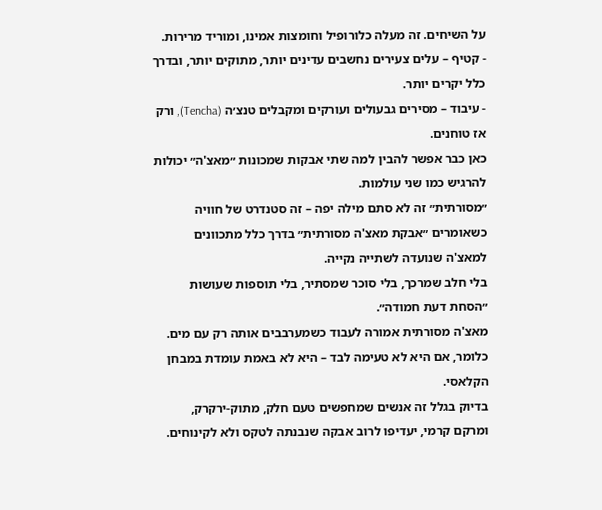על השיחים. זה מעלה כלורופיל וחומצות אמינו, ומוריד מרירות.
- קטיף – עלים צעירים נחשבים עדינים יותר, מתוקים יותר, ובדרך כלל יקרים יותר.
- עיבוד – מסירים גבעולים ועורקים ומקבלים טנצ׳ה (Tencha), ורק אז טוחנים.
כאן כבר אפשר להבין למה שתי אבקות שמכונות ״מאצ'ה״ יכולות להרגיש כמו שני עולמות.
״מסורתית״ זה לא סתם מילה יפה – זה סטנדרט של חוויה
כשאומרים ״אבקת מאצ'ה מסורתית״ בדרך כלל מתכוונים למאצ'ה שנועדה לשתייה נקייה.
בלי חלב שמרכך, בלי סוכר שמסתיר, בלי תוספות שעושות ״הסחת דעת חמודה״.
מאצ'ה מסורתית אמורה לעבוד כשמערבבים אותה רק עם מים.
כלומר, אם היא לא טעימה לבד – היא לא באמת עומדת במבחן הקלאסי.
בדיוק בגלל זה אנשים שמחפשים טעם חלק, מתוק-ירקרק, ומרקם קרמי, יעדיפו לרוב אבקה שנבנתה לטקס ולא לקינוחים.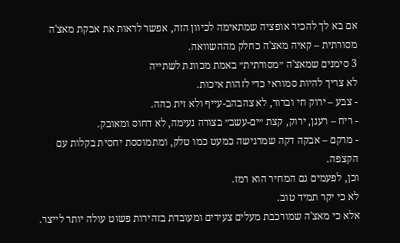אם בא לך להכיר אופציה שמתאימה לכיוון הזה, אפשר לראות את אבקת מאצ'ה מסורתית – קאיה מאצ'ה כחלק מההשוואה.
3 סימנים שמאצ'ה ״מסורתית״ באמת מכוונת לשתייה
לא צריך להיות סמוראי כדי לזהות איכות.
- צבע – ירוק חי וברור, לא צהבהב-עייף ולא זית כהה.
- ריח – רענן, ירוק, קצת ״ים-עשב״ בצורה נעימה, לא דחוס ומאובק.
- מרקם – אבקה דקה שמרגישה כמעט כמו טלק, ומתמוססת יחסית בקלות עם הקצפה.
וכן, לפעמים גם המחיר הוא רמז.
לא כי יקר תמיד טוב.
אלא כי מאצ'ה שמורכבת מעלים צעירים ומעובדת בזהירות פשוט עולה יותר לייצר.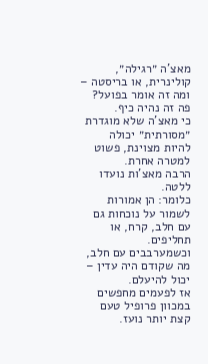מאצ'ה ״רגילה״, קולינרית, או בריסטה – ומה זה אומר בפועל?
פה זה נהיה כיף.
כי מאצ'ה שלא מוגדרת ״מסורתית״ יכולה להיות מצוינת, פשוט למטרה אחרת.
הרבה מאצ'ות נועדו ללטה.
כלומר: הן אמורות לשמור על נוכחות גם עם חלב, קרח, או תחליפים.
וכשמערבבים עם חלב, מה שקודם היה עדין – יכול להיעלם.
אז לפעמים מחפשים במכוון פרופיל טעם קצת יותר נועז.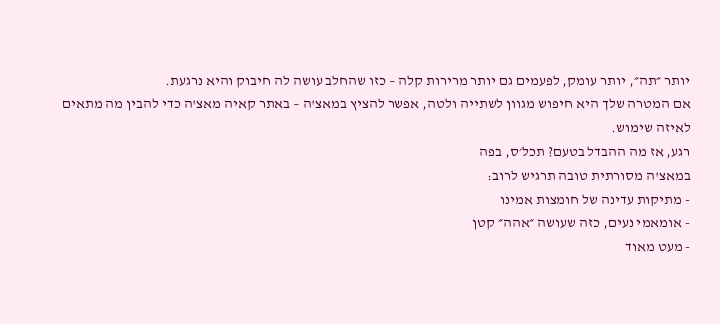יותר ״תה״, יותר עומק, לפעמים גם יותר מרירות קלה – כזו שהחלב עושה לה חיבוק והיא נרגעת.
אם המטרה שלך היא חיפוש מגוון לשתייה ולטה, אפשר להציץ במאצ'ה – באתר קאיה מאצ'ה כדי להבין מה מתאים לאיזה שימוש.
רגע, אז מה ההבדל בטעם? תכל׳ס, בפה
במאצ'ה מסורתית טובה תרגיש לרוב:
- מתיקות עדינה של חומצות אמינו
- אומאמי נעים, כזה שעושה ״אהה״ קטן
- מעט מאוד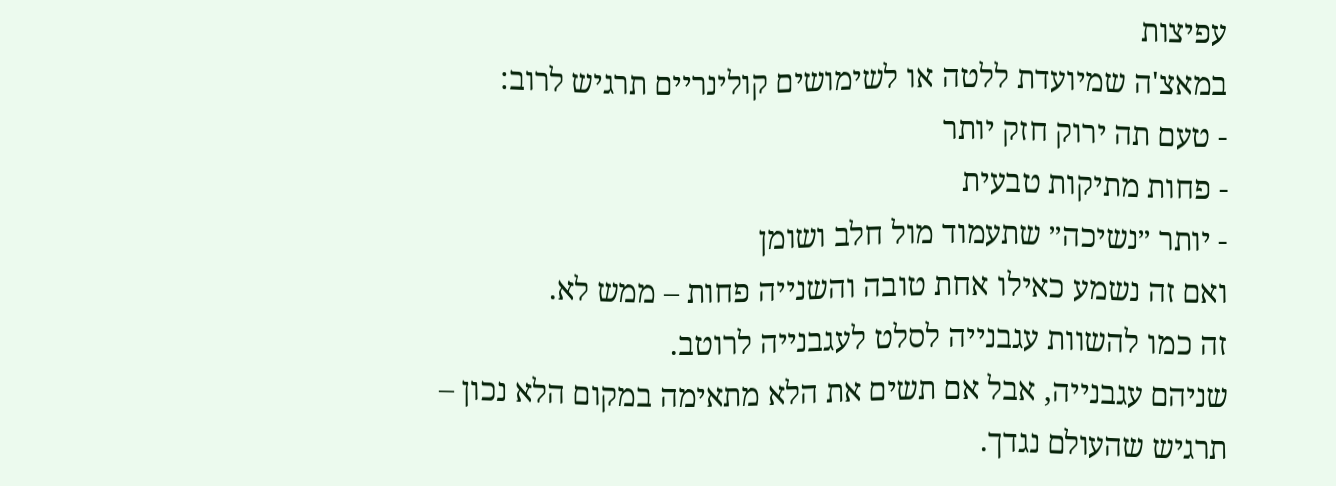עפיצות
במאצ'ה שמיועדת ללטה או לשימושים קולינריים תרגיש לרוב:
- טעם תה ירוק חזק יותר
- פחות מתיקות טבעית
- יותר ״נשיכה״ שתעמוד מול חלב ושומן
ואם זה נשמע כאילו אחת טובה והשנייה פחות – ממש לא.
זה כמו להשוות עגבנייה לסלט לעגבנייה לרוטב.
שניהם עגבנייה, אבל אם תשים את הלא מתאימה במקום הלא נכון – תרגיש שהעולם נגדך.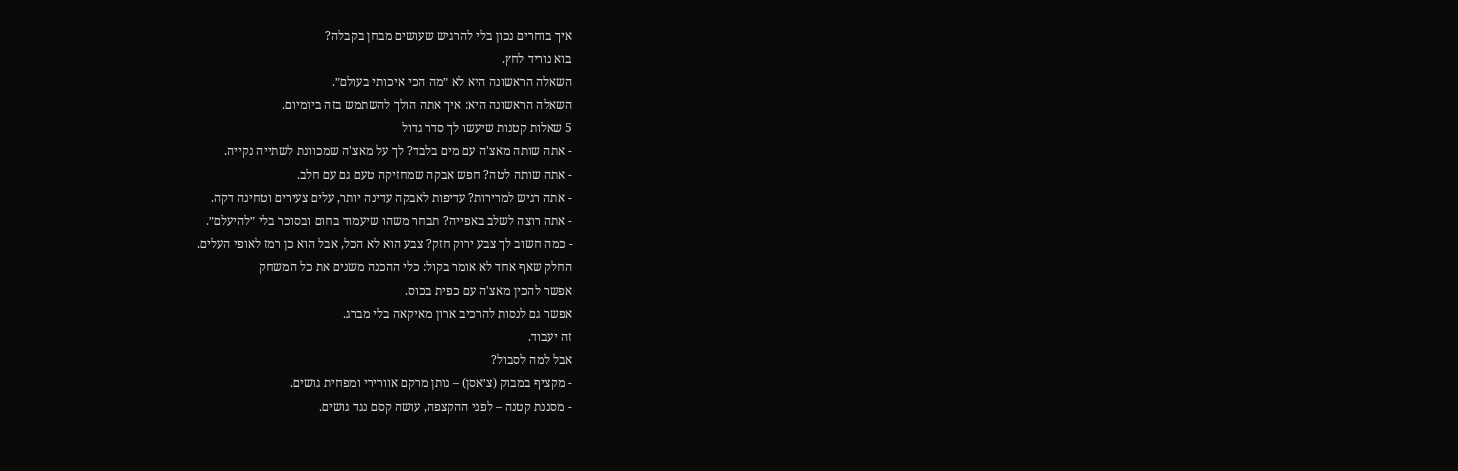איך בוחרים נכון בלי להרגיש שעושים מבחן בקבלה?
בוא נוריד לחץ.
השאלה הראשונה היא לא ״מה הכי איכותי בעולם״.
השאלה הראשונה היא: איך אתה הולך להשתמש בזה ביומיום.
5 שאלות קטנות שיעשו לך סדר גדול
- אתה שותה מאצ'ה עם מים בלבד? לך על מאצ'ה שמכוונת לשתייה נקייה.
- אתה שותה לטה? חפש אבקה שמחזיקה טעם גם עם חלב.
- אתה רגיש למרירות? עדיפות לאבקה עדינה יותר, עלים צעירים וטחינה דקה.
- אתה רוצה לשלב באפייה? תבחר משהו שיעמוד בחום ובסוכר בלי ״להיעלם״.
- כמה חשוב לך צבע ירוק חזק? צבע הוא לא הכל, אבל הוא כן רמז לאופי העלים.
החלק שאף אחד לא אומר בקול: כלי ההכנה משנים את כל המשחק
אפשר להכין מאצ'ה עם כפית בכוס.
אפשר גם לנסות להרכיב ארון מאיקאה בלי מברג.
זה יעבוד.
אבל למה לסבול?
- מקציף במבוק (צ׳אסן) – נותן מרקם אוורירי ומפחית גושים.
- מסננת קטנה – לפני ההקצפה, עושה קסם נגד גושים.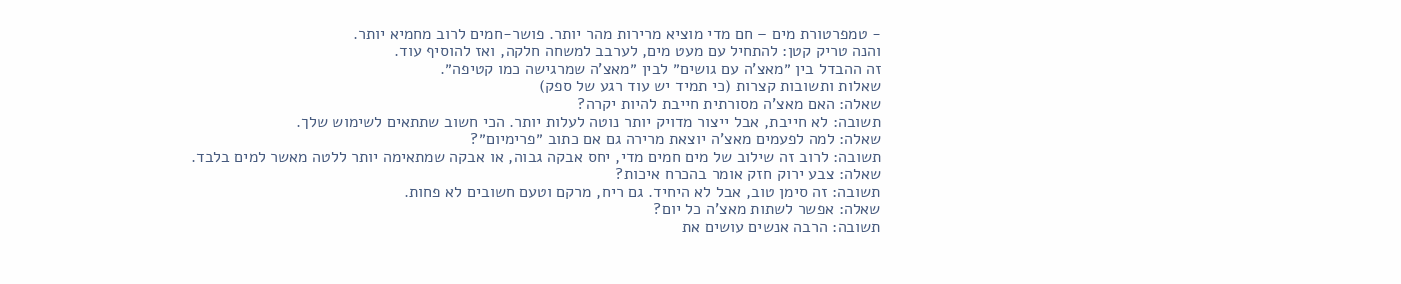- טמפרטורת מים – חם מדי מוציא מרירות מהר יותר. פושר-חמים לרוב מחמיא יותר.
והנה טריק קטן: להתחיל עם מעט מים, לערבב למשחה חלקה, ואז להוסיף עוד.
זה ההבדל בין ״מאצ'ה עם גושים״ לבין ״מאצ'ה שמרגישה כמו קטיפה״.
שאלות ותשובות קצרות (כי תמיד יש עוד רגע של ספק)
שאלה: האם מאצ'ה מסורתית חייבת להיות יקרה?
תשובה: לא חייבת, אבל ייצור מדויק יותר נוטה לעלות יותר. הכי חשוב שתתאים לשימוש שלך.
שאלה: למה לפעמים מאצ'ה יוצאת מרירה גם אם כתוב ״פרימיום״?
תשובה: לרוב זה שילוב של מים חמים מדי, יחס אבקה גבוה, או אבקה שמתאימה יותר ללטה מאשר למים בלבד.
שאלה: צבע ירוק חזק אומר בהכרח איכות?
תשובה: זה סימן טוב, אבל לא היחיד. גם ריח, מרקם וטעם חשובים לא פחות.
שאלה: אפשר לשתות מאצ'ה כל יום?
תשובה: הרבה אנשים עושים את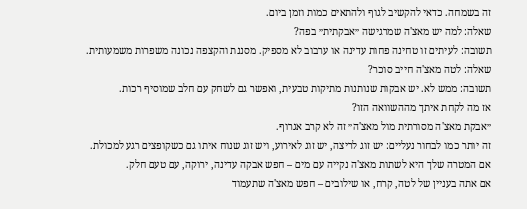זה בשמחה. כדאי להקשיב לגוף ולהתאים כמות וזמן ביום.
שאלה: למה יש מאצ'ה שמרגישה ״אבקתית״ בפה?
תשובה: לעיתים זו טחינה פחות עדינה או ערבוב לא מספיק. מסננת והקצפה נכונה משפרות משמעותית.
שאלה: לטה מאצ'ה חייב סוכר?
תשובה: ממש לא. יש אבקות שנותנות מתיקות טבעית, ואפשר גם לשחק עם חלב שמוסיף רכות.
אז מה לקחת איתך מההשוואה הזו?
״אבקת מאצ'ה מסורתית מול מאצ'ה״ זה לא קרב אגרוף.
זה יותר כמו לבחור נעליים: יש זוג לריצה, יש זוג לאירוע, ויש זוג שנוח איתו גם כשקופצים רגע למכולת.
אם המטרה שלך היא לשתות מאצ'ה נקייה עם מים – חפש אבקה עדינה, ירוקה, עם טעם חלק.
אם אתה בעניין של לטה, קרח, או שילובים – חפש מאצ'ה שתעמוד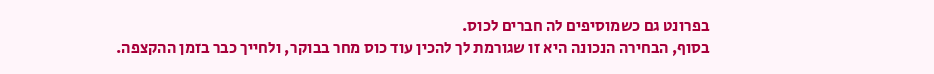בפרונט גם כשמוסיפים לה חברים לכוס.
בסוף, הבחירה הנכונה היא זו שגורמת לך להכין עוד כוס מחר בבוקר, ולחייך כבר בזמן ההקצפה.